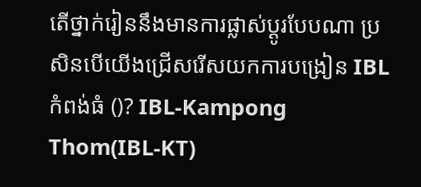តើថ្នាក់រៀននឹងមានការផ្លាស់ប្ដូរបែបណា ប្រសិនបើយើងជ្រើសរើសយកការបង្រៀន IBL កំពង់ធំ ()? IBL-Kampong Thom(IBL-KT)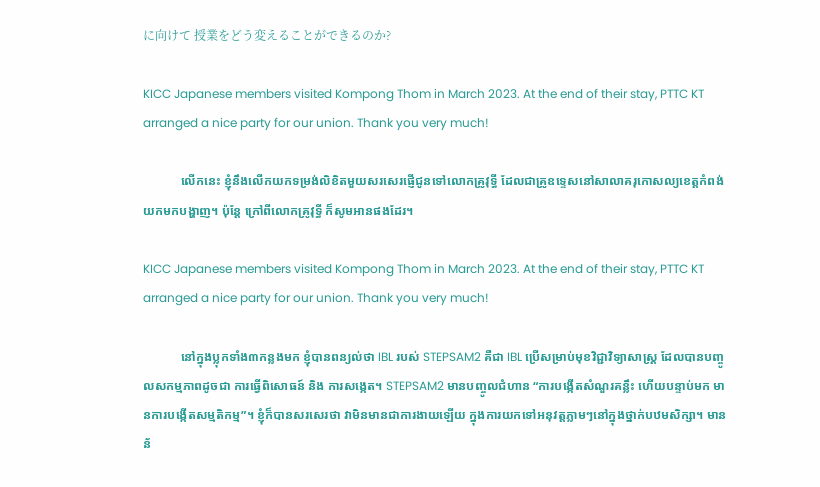に向けて 授業をどう変えることができるのか?

KICC Japanese members visited Kompong Thom in March 2023. At the end of their stay, PTTC KT arranged a nice party for our union. Thank you very much!

            លើកនេះ ខ្ញុំនឹងលើកយកទម្រង់លិខិតមួយសរសេរផ្ញើជូនទៅលោកគ្រូវុទ្ធី ដែលជាគ្រូឧទ្ទេសនៅសាលាគរុកោសល្យខេត្តកំពង់ យកមកបង្ហាញ។ ប៉ុន្តែ ក្រៅពីលោកគ្រូវុទ្ធី ក៏សូមអានផងដែរ។

KICC Japanese members visited Kompong Thom in March 2023. At the end of their stay, PTTC KT arranged a nice party for our union. Thank you very much!

            នៅក្នុងប្លុកទាំង៣កន្លងមក ខ្ញុំបានពន្យល់ថា IBL របស់ STEPSAM2 គឺជា IBL ប្រើសម្រាប់មុខវិជ្ជាវិទ្យាសាស្រ្ត ដែលបានបញ្ចូលសកម្មភាពដូចជា ការធ្វើពិសោធន៍ និង ការសង្កេត។ STEPSAM2 មានបញ្ចូលជំហាន “ការបង្កើតសំណួរគន្លឹះ ហើយបន្ទាប់មក មានការបង្កើតសម្មតិកម្ម”។ ខ្ញុំក៏បានសរសេរថា វាមិនមានជាការងាយឡើយ ក្នុងការយកទៅអនុវត្តភ្លាមៗនៅក្នុងថ្នាក់បឋមសិក្សា។ មានន័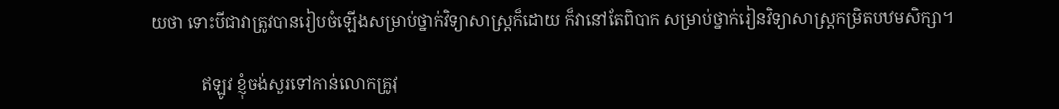យថា ទោះបីជាវាត្រូវបានរៀបចំឡើងសម្រាប់ថ្នាក់វិទ្យាសាស្រ្តក៏ដោយ ក៏វានៅតែពិបាក សម្រាប់ថ្នាក់រៀនវិទ្យាសាស្រ្តកម្រិតបឋមសិក្សា។

            ឥឡូវ ខ្ញុំចង់សួរទៅកាន់លោកគ្រូវុ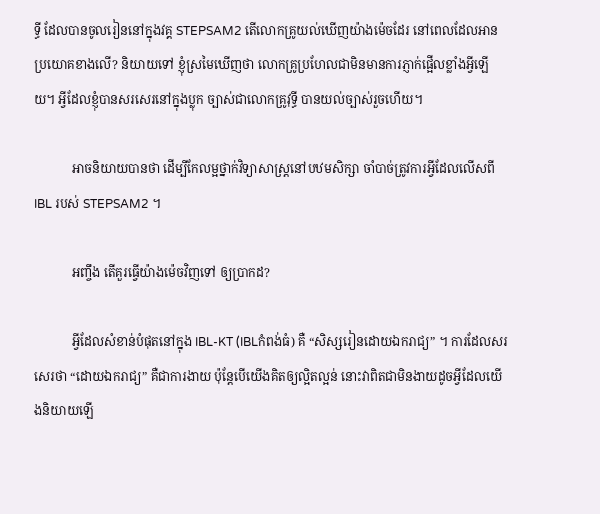ទ្ធី ដែលបានចូលរៀននៅក្នុងវគ្គ STEPSAM2 តើលោកគ្រូយល់ឃើញយ៉ាងម៉េចដែរ នៅពេលដែលអានប្រយោគខាងលើ? និយាយទៅ ខ្ញុំស្រមៃឃើញថា លោកគ្រូប្រហែលជាមិនមានការភ្ញាក់ផ្អើលខ្លាំងអ្វីឡើយ។ អ្វីដែលខ្ញុំបានសរសេរនៅក្នុងប្លុក ច្បាស់ជាលោកគ្រូវុទ្ធី បានយល់ច្បាស់រួចហើយ។

            អាចនិយាយបានថា ដើម្បីកែលម្អថ្នាក់វិទ្យាសាស្រ្តនៅបឋមសិក្សា ចាំបាច់ត្រូវការអ្វីដែលលើសពី IBL របស់ STEPSAM2 ។

            អញ្ចឹង តើគួរធ្វើយ៉ាងម៉េចវិញទៅ ឲ្យប្រាកដ?

            អ្វីដែលសំខាន់បំផុតនៅក្នុង IBL-KT (IBLកំពង់ធំ) គឺ “សិស្សរៀនដោយឯករាជ្យ” ។ ការដែលសរសេរថា “ដោយឯករាជ្យ” គឺជាការងាយ ប៉ុន្តែបើយើងគិតឲ្យល្អិតល្អន់ នោះវាពិតជាមិនងាយដូចអ្វីដែលយើងនិយាយឡើ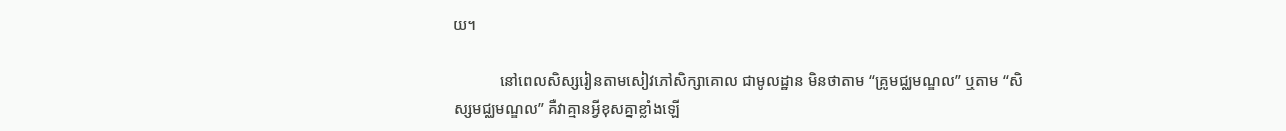យ។

            នៅពេលសិស្សរៀនតាមសៀវភៅសិក្សាគោល ជាមូលដ្ឋាន មិនថាតាម “គ្រូមជ្ឈមណ្ឌល” ឬតាម “សិស្សមជ្ឈមណ្ឌល” គឺវាគ្មានអ្វីខុសគ្នាខ្លាំងឡើ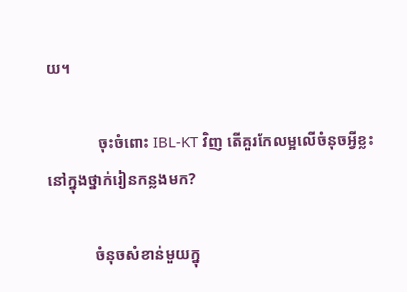យ។

             ចុះចំពោះ IBL-KT វិញ តើគួរកែលម្អលើចំនុចអ្វីខ្លះ នៅក្នុងថ្នាក់រៀនកន្លងមក?

            ចំនុចសំខាន់មួយក្នុ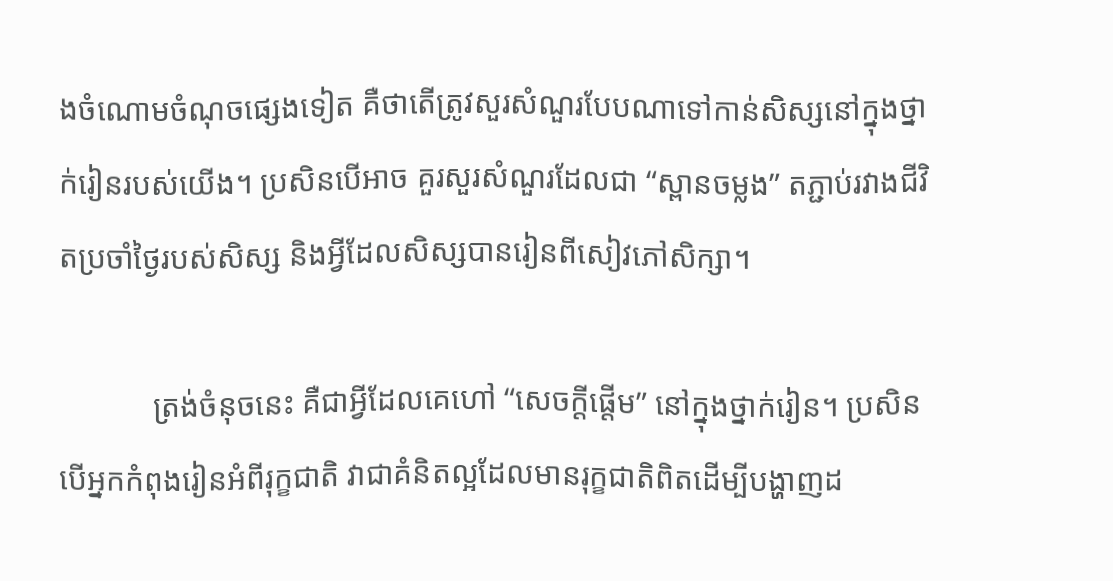ងចំណោមចំណុចផ្សេងទៀត គឺថាតើត្រូវសួរសំណួរបែបណាទៅកាន់សិស្សនៅក្នុងថ្នាក់រៀនរបស់យើង។ ប្រសិនបើអាច គួរសួរសំណួរដែលជា “ស្ពានចម្លង” តភ្ជាប់រវាងជីវិតប្រចាំថ្ងៃរបស់សិស្ស និងអ្វីដែលសិស្សបានរៀនពីសៀវភៅសិក្សា។

            ត្រង់ចំនុចនេះ គឺជាអ្វីដែលគេហៅ “សេចក្ដីផ្ដើម” នៅក្នុងថ្នាក់រៀន។ ប្រសិនបើអ្នកកំពុងរៀនអំពីរុក្ខជាតិ វាជាគំនិតល្អដែលមានរុក្ខជាតិពិតដើម្បីបង្ហាញដ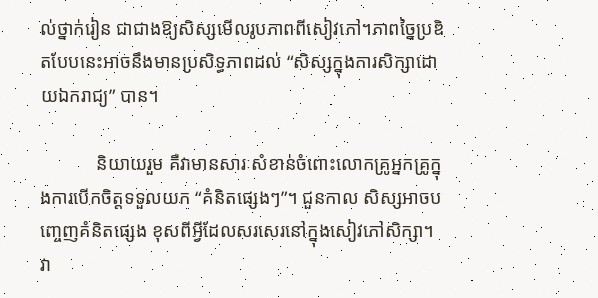ល់ថ្នាក់រៀន ជាជាងឱ្យសិស្សមើលរូបភាពពីសៀវភៅ។ភាពច្នៃប្រឌិតបែបនេះអាចនឹងមានប្រសិទ្ធភាពដល់ “សិស្សក្នុងការសិក្សាដោយឯករាជ្យ” បាន។

            និយាយរួម គឺវាមានសារៈសំខាន់ចំពោះលោកគ្រូអ្នកគ្រូក្នុងការបើកចិត្តទទួលយក “គំនិតផ្សេងៗ”។ ជួនកាល សិស្សអាចបញ្ចេញគំនិតផ្សេង ខុសពីអ្វីដែលសរសេរនៅក្នុងសៀវភៅសិក្សា។  វា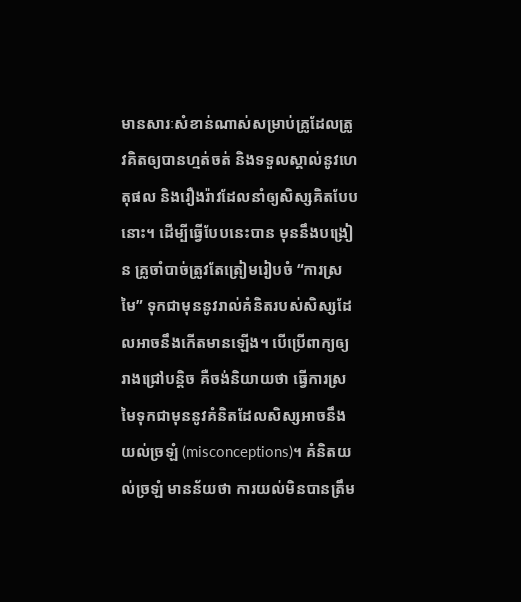មានសារៈសំខាន់ណាស់សម្រាប់គ្រូដែលត្រូវគិតឲ្យបានហ្មត់ចត់ និងទទួលស្គាល់នូវហេតុផល និងរឿងរ៉ាវដែលនាំឲ្យសិស្សគិតបែបនោះ។ ដើម្បីធ្វើបែបនេះបាន មុននឹងបង្រៀន គ្រូចាំបាច់ត្រូវតែត្រៀមរៀបចំ “ការស្រមៃ” ទុកជាមុននូវរាល់គំនិតរបស់សិស្សដែលអាចនឹងកើតមានឡើង។ បើប្រើពាក្យឲ្យរាងជ្រៅបន្តិច គឺចង់និយាយថា ធ្វើការស្រមៃទុកជាមុននូវគំនិតដែលសិស្សអាចនឹងយល់ច្រឡំ (misconceptions)។ គំនិតយល់ច្រឡំ មានន័យថា ការយល់មិនបានត្រឹម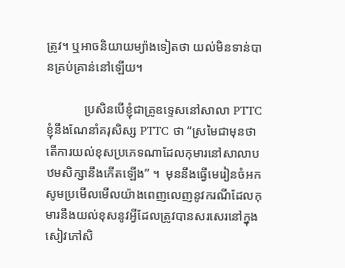ត្រូវ។ ឬអាចនិយាយម្យ៉ាងទៀតថា យល់មិនទាន់បានគ្រប់គ្រាន់នៅឡើយ។

            ប្រសិនបើខ្ញុំជាគ្រូឧទ្ទេសនៅសាលា PTTC ខ្ញុំនឹងណែនាំគរុសិស្ស PTTC ថា “ស្រមៃជាមុនថាតើការយល់ខុសប្រភេទណាដែលកុមារនៅសាលាបឋមសិក្សានឹងកើតឡើង” ។  មុននឹងធ្វើមេរៀនចំអក សូមប្រមើលមើលយ៉ាងពេញលេញនូវករណីដែលកុមារនឹងយល់ខុសនូវអ្វីដែលត្រូវបានសរសេរនៅក្នុងសៀវភៅសិ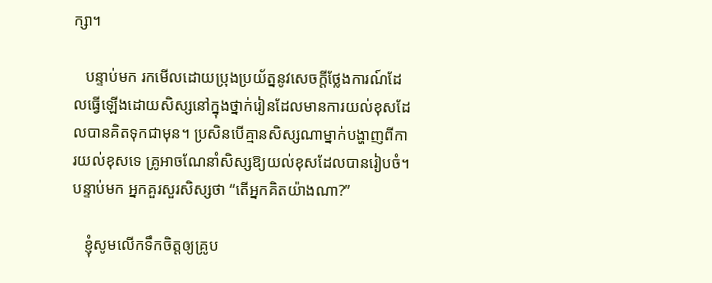ក្សា។

   បន្ទាប់មក រកមើលដោយប្រុងប្រយ័ត្ននូវសេចក្តីថ្លែងការណ៍ដែលធ្វើឡើងដោយសិស្សនៅក្នុងថ្នាក់រៀនដែលមានការយល់ខុសដែលបានគិតទុកជាមុន។ ប្រសិនបើគ្មានសិស្សណាម្នាក់បង្ហាញពីការយល់ខុសទេ គ្រូអាចណែនាំសិស្សឱ្យយល់ខុសដែលបានរៀបចំ។  បន្ទាប់មក អ្នកគួរសួរសិស្សថា “តើអ្នកគិតយ៉ាងណា?”

   ខ្ញុំសូមលើកទឹកចិត្តឲ្យគ្រូប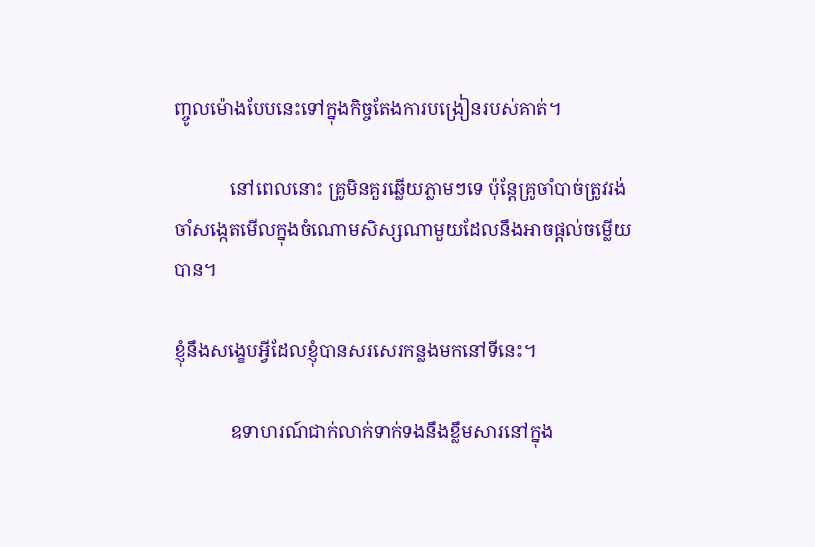ញ្ចូលម៉ោងបែបនេះទៅក្នុងកិច្ចតែងការបង្រៀនរបស់គាត់។

            នៅពេលនោះ គ្រូមិនគួរឆ្លើយភ្លាមៗទេ ប៉ុន្តែគ្រូចាំបាច់ត្រូវរង់ចាំសង្កេតមើលក្នុងចំណោមសិស្សណាមួយដែលនឹងអាចផ្ដល់ចម្លើយបាន។

ខ្ញុំនឹងសង្ខេបអ្វីដែលខ្ញុំបានសរសេរកន្លងមកនៅទីនេះ។

            ឧទាហរណ៍ជាក់លាក់ទាក់ទងនឹងខ្លឹមសារនៅក្នុង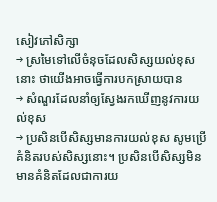សៀវភៅសិក្សា
→ ស្រមៃទៅលើចំនុចដែលសិស្សយល់ខុសនោះ ថាយើងអាចធ្វើការបកស្រាយបាន
→ សំណួរដែលនាំឲ្យស្វែងរកឃើញនូវការយល់ខុស
→ ប្រសិនបើសិស្សមានការយល់ខុស សូមប្រើគំនិតរបស់សិស្សនោះ។ ប្រសិនបើសិស្សមិនមានគំនិតដែលជាការយ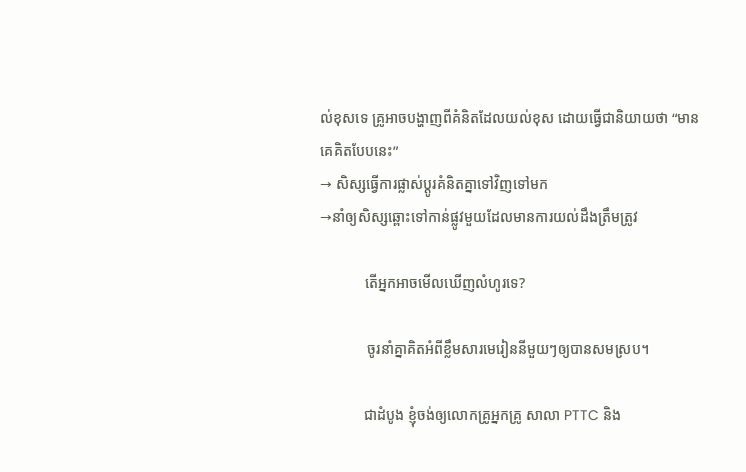ល់ខុសទេ គ្រូអាចបង្ហាញពីគំនិតដែលយល់ខុស ដោយធ្វើជានិយាយថា “មានគេគិតបែបនេះ”
→ សិស្សធ្វើការផ្លាស់ប្ដូរគំនិតគ្នាទៅវិញទៅមក
→នាំឲ្យសិស្សឆ្ពោះទៅកាន់ផ្លូវមួយដែលមានការយល់ដឹងត្រឹមត្រូវ

            តើអ្នកអាចមើលឃើញលំហូរទេ?

             ចូរនាំគ្នាគិតអំពីខ្លឹមសារមេរៀននីមួយៗឲ្យបានសមស្រប។

            ជាដំបូង ខ្ញុំចង់ឲ្យលោកគ្រូអ្នកគ្រូ សាលា PTTC និង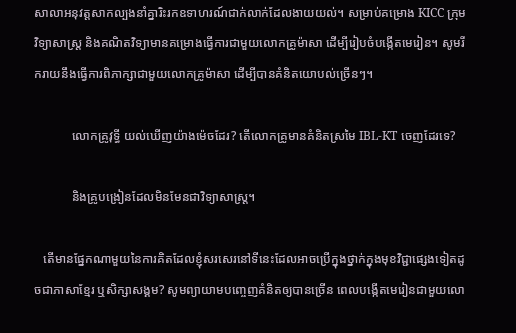សាលាអនុវត្តសាកល្បងនាំគ្នារិះរកឧទាហរណ៍ជាក់លាក់ដែលងាយយល់។ សម្រាប់គម្រោង KICC ក្រុមវិទ្យាសាស្រ្ត និងគណិតវិទ្យាមានគម្រោងធ្វើការជាមួយលោកគ្រូម៉ាសា ដើម្បីរៀបចំបង្កើតមេរៀន។ សូមរីករាយនឹងធ្វើការពិភាក្សាជាមួយលោកគ្រូម៉ាសា ដើម្បីបានគំនិតយោបល់ច្រើនៗ។

            លោកគ្រូវុទ្ធី យល់ឃើញយ៉ាងម៉េចដែរ? តើលោកគ្រូមានគំនិតស្រមៃ IBL-KT ចេញដែរទេ?

            និងគ្រូបង្រៀនដែលមិនមែនជាវិទ្យាសាស្ត្រ។

   តើមានផ្នែកណាមួយនៃការគិតដែលខ្ញុំសរសេរនៅទីនេះដែលអាចប្រើក្នុងថ្នាក់ក្នុងមុខវិជ្ជាផ្សេងទៀតដូចជាភាសាខ្មែរ ឬសិក្សាសង្គម? សូមព្យាយាមបញ្ចេញគំនិតឲ្យបានច្រើន ពេលបង្កើតមេរៀនជាមួយលោ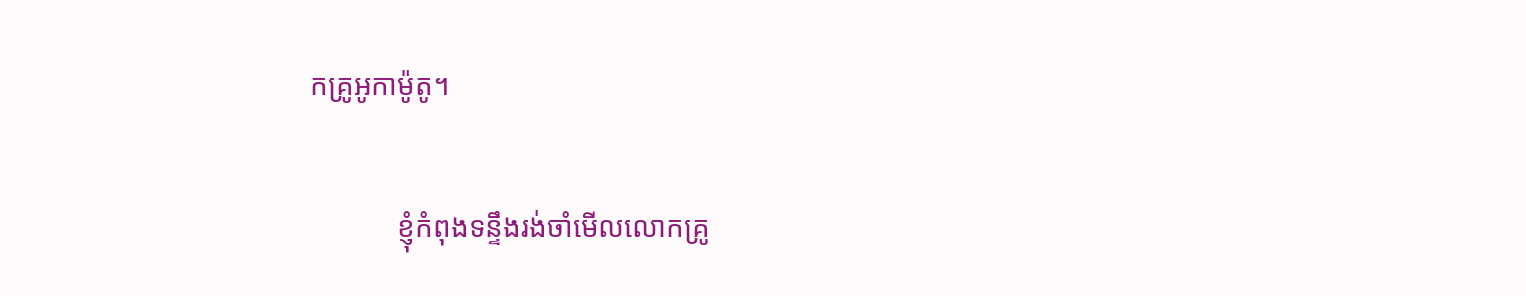កគ្រូអូកាម៉ូតូ។

            ខ្ញុំកំពុងទន្ទឹងរង់ចាំមើលលោកគ្រូ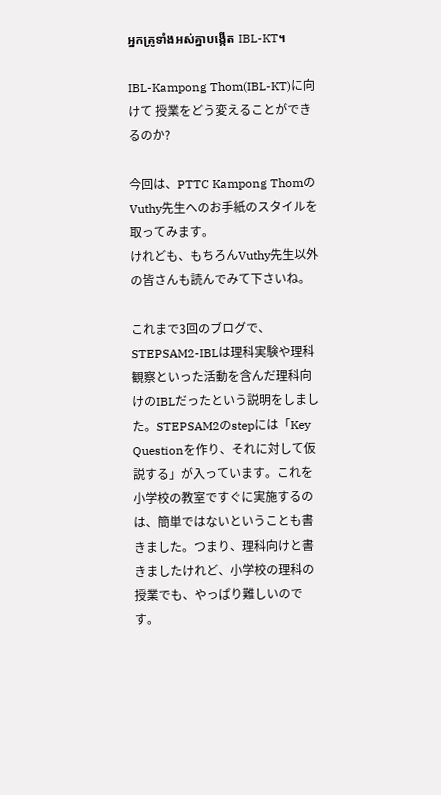អ្នកគ្រូទាំងអស់គ្នាបង្កើត IBL-KT។

IBL-Kampong Thom(IBL-KT)に向けて 授業をどう変えることができるのか?

今回は、PTTC Kampong ThomのVuthy先生へのお手紙のスタイルを取ってみます。
けれども、もちろんVuthy先生以外の皆さんも読んでみて下さいね。

これまで3回のブログで、STEPSAM2-IBLは理科実験や理科観察といった活動を含んだ理科向けのIBLだったという説明をしました。STEPSAM2のstepには「Key Questionを作り、それに対して仮説する」が入っています。これを小学校の教室ですぐに実施するのは、簡単ではないということも書きました。つまり、理科向けと書きましたけれど、小学校の理科の授業でも、やっぱり難しいのです。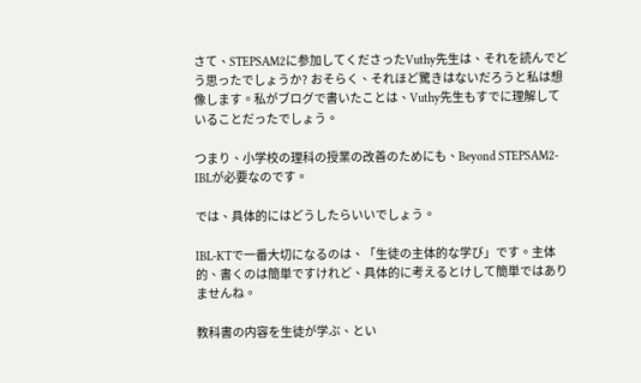さて、STEPSAM2に参加してくださったVuthy先生は、それを読んでどう思ったでしょうか? おそらく、それほど驚きはないだろうと私は想像します。私がブログで書いたことは、Vuthy先生もすでに理解していることだったでしょう。

つまり、小学校の理科の授業の改善のためにも、Beyond STEPSAM2-IBLが必要なのです。

では、具体的にはどうしたらいいでしょう。

IBL-KTで一番大切になるのは、「生徒の主体的な学び」です。主体的、書くのは簡単ですけれど、具体的に考えるとけして簡単ではありませんね。

教科書の内容を生徒が学ぶ、とい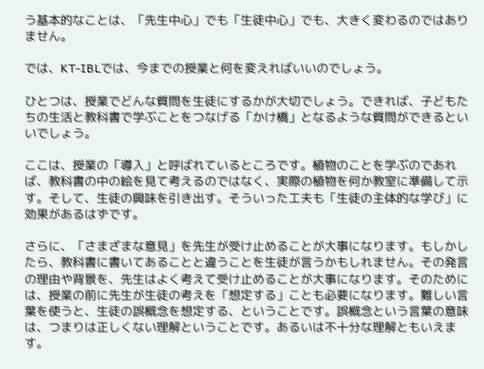う基本的なことは、「先生中心」でも「生徒中心」でも、大きく変わるのではありません。

では、KT-IBLでは、今までの授業と何を変えればいいのでしょう。

ひとつは、授業でどんな質問を生徒にするかが大切でしょう。できれば、子どもたちの生活と教科書で学ぶことをつなげる「かけ橋」となるような質問ができるといいでしょう。

ここは、授業の「導入」と呼ばれているところです。植物のことを学ぶのであれば、教科書の中の絵を見て考えるのではなく、実際の植物を何か教室に準備して示す。そして、生徒の興味を引き出す。そういった工夫も「生徒の主体的な学び」に効果があるはずです。

さらに、「さまざまな意見」を先生が受け止めることが大事になります。もしかしたら、教科書に書いてあることと違うことを生徒が言うかもしれません。その発言の理由や背景を、先生はよく考えて受け止めることが大事になります。そのためには、授業の前に先生が生徒の考えを「想定する」ことも必要になります。難しい言葉を使うと、生徒の誤概念を想定する、ということです。誤概念という言葉の意味は、つまりは正しくない理解ということです。あるいは不十分な理解ともいえます。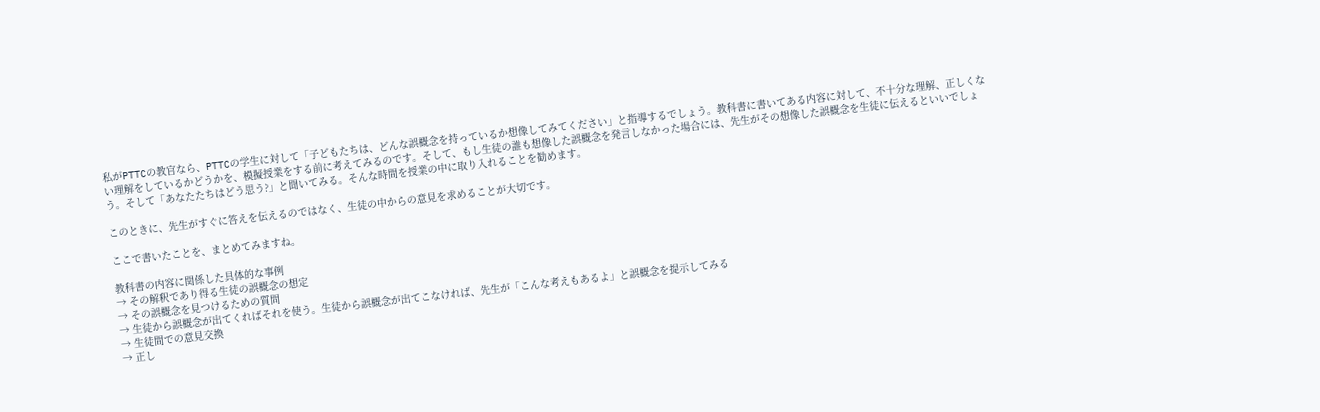私がPTTCの教官なら、PTTCの学生に対して「子どもたちは、どんな誤概念を持っているか想像してみてください」と指導するでしょう。教科書に書いてある内容に対して、不十分な理解、正しくない理解をしているかどうかを、模擬授業をする前に考えてみるのです。そして、もし生徒の誰も想像した誤概念を発言しなかった場合には、先生がその想像した誤概念を生徒に伝えるといいでしょう。そして「あなたたちはどう思う?」と聞いてみる。そんな時間を授業の中に取り入れることを勧めます。

このときに、先生がすぐに答えを伝えるのではなく、生徒の中からの意見を求めることが大切です。

ここで書いたことを、まとめてみますね。

教科書の内容に関係した具体的な事例
→ その解釈であり得る生徒の誤概念の想定
→ その誤概念を見つけるための質問
→ 生徒から誤概念が出てくればそれを使う。生徒から誤概念が出てこなければ、先生が「こんな考えもあるよ」と誤概念を提示してみる
→ 生徒間での意見交換
→ 正し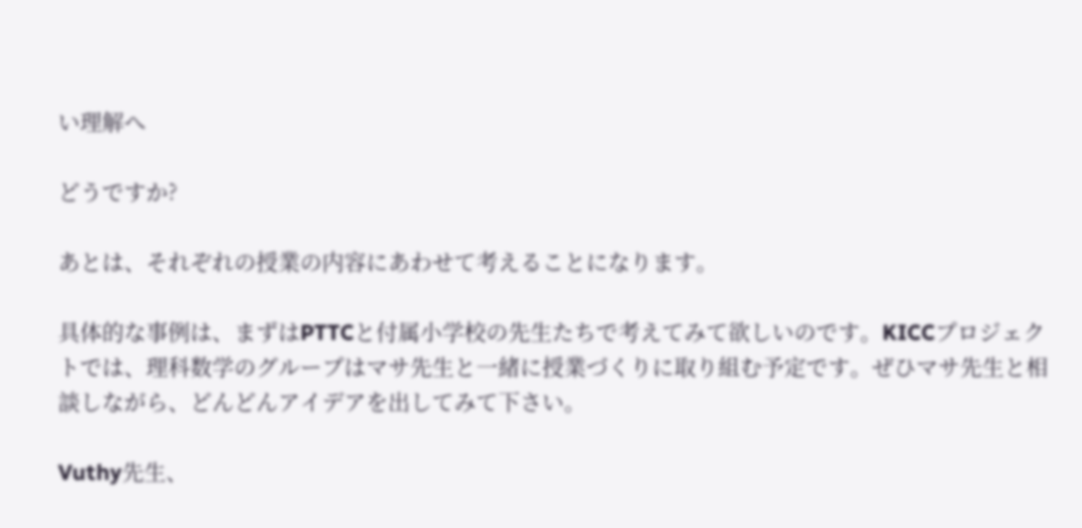い理解へ

どうですか?

あとは、それぞれの授業の内容にあわせて考えることになります。

具体的な事例は、まずはPTTCと付属小学校の先生たちで考えてみて欲しいのです。KICCプロジェクトでは、理科数学のグループはマサ先生と一緒に授業づくりに取り組む予定です。ぜひマサ先生と相談しながら、どんどんアイデアを出してみて下さい。

Vuthy先生、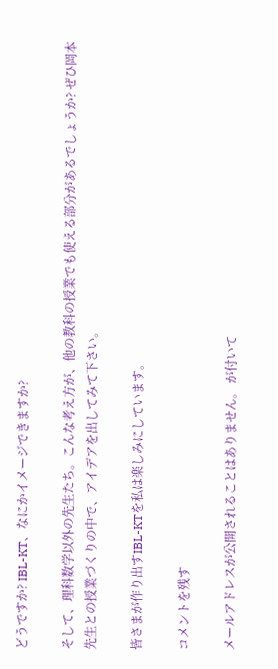どうですか? IBL-KT、なにかイメージできますか?

そして、理科数学以外の先生たち。こんな考え方が、他の教科の授業でも使える部分があるでしょうか? ぜひ岡本先生との授業づくりの中で、アイデアを出してみて下さい。

皆さまが作り出すIBL-KTを私は楽しみにしています。

コメントを残す

メールアドレスが公開されることはありません。 が付いて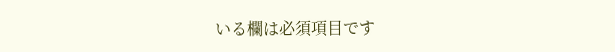いる欄は必須項目です